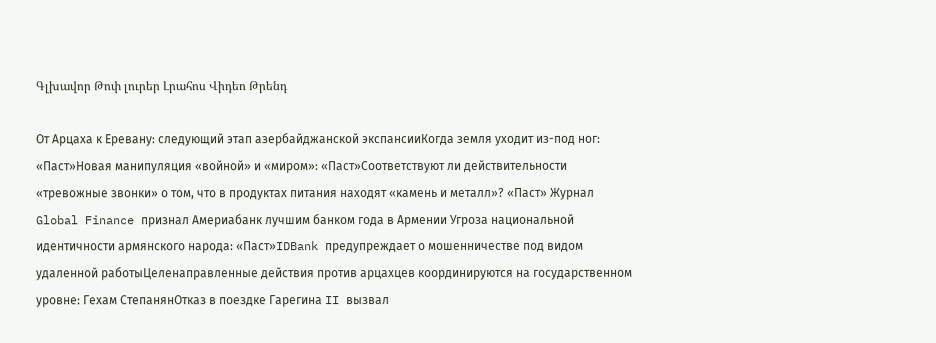Գլխավոր Թոփ լուրեր Լրահոս Վիդեո Թրենդ

От Арцаха к Еревану: следующий этап азербайджанской экспансииКогда земля уходит из-под ног: «Паст»Новая манипуляция «войной» и «миром»: «Паст»Соответствуют ли действительности «тревожные звонки» о том, что в продуктах питания находят «камень и металл»? «Паст» Журнал Global Finance признал Америабанк лучшим банком года в Армении Угроза национальной идентичности армянского народа: «Паст»IDBank предупреждает о мошенничестве под видом удаленной работыЦеленаправленные действия против арцахцев координируются на государственном уровне: Гехам СтепанянОтказ в поездке Гарегина II вызвал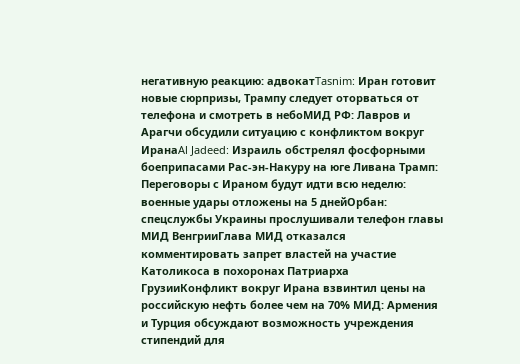негативную реакцию: адвокатTasnim: Иран готовит новые сюрпризы, Трампу следует оторваться от телефона и смотреть в небоМИД РФ: Лавров и Арагчи обсудили ситуацию с конфликтом вокруг ИранаAl Jadeed: Израиль обстрелял фосфорными боеприпасами Рас-эн-Накуру на юге Ливана Трамп: Переговоры с Ираном будут идти всю неделю: военные удары отложены на 5 днейОрбан: спецслужбы Украины прослушивали телефон главы МИД ВенгрииГлава МИД отказался комментировать запрет властей на участие Католикоса в похоронах Патриарха ГрузииКонфликт вокруг Ирана взвинтил цены на российскую нефть более чем на 70% МИД: Армения и Турция обсуждают возможность учреждения стипендий для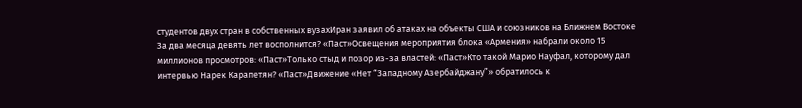студентов двух стран в собственных вузахИран заявил об атаках на объекты США и союзников на Ближнем Востоке За два месяца девять лет восполнится? «Паст»Освещения мероприятия блока «Армения» набрали около 15 миллионов просмотров: «Паст»Только стыд и позор из-за властей: «Паст»Кто такой Марио Науфал, которому дал интервью Нарек Карапетян? «Паст»Движение «Нет “Западному Азербайджану”» обратилось к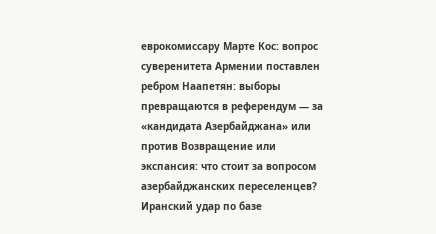еврокомиссару Марте Кос: вопрос суверенитета Армении поставлен ребром Наапетян: выборы превращаются в референдум — за «кандидата Азербайджана» или против Возвращение или экспансия: что стоит за вопросом азербайджанских переселенцев? Иранский удар по базе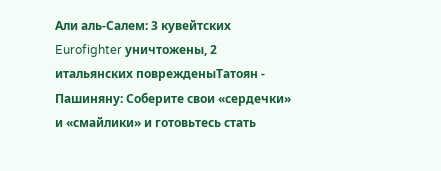Али аль‑Салем: 3 кувейтских Eurofighter уничтожены, 2 итальянских поврежденыТатоян - Пашиняну: Соберите свои «сердечки» и «смайлики» и готовьтесь стать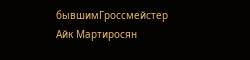бывшимГроссмейстер Айк Мартиросян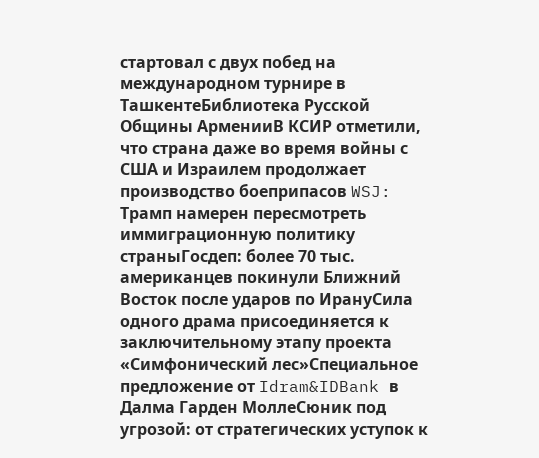стартовал с двух побед на международном турнире в ТашкентеБиблиотека Русской Общины АрменииВ КСИР отметили, что страна даже во время войны с США и Израилем продолжает производство боеприпасов WSJ: Трамп намерен пересмотреть иммиграционную политику страныГосдеп: более 70 тыс. американцев покинули Ближний Восток после ударов по ИрануСила одного драма присоединяется к заключительному этапу проекта «Симфонический лес»Специальное предложение от Idram&IDBank в Далма Гарден МоллеСюник под угрозой: от стратегических уступок к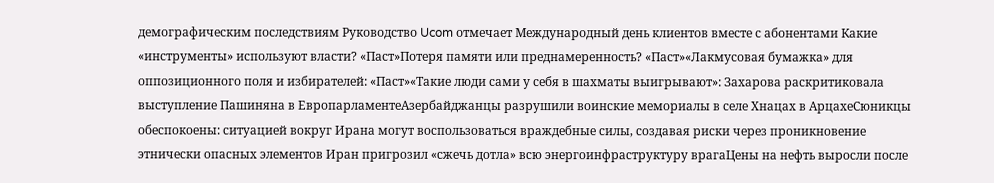демографическим последствиям Руководство Ucom отмечает Международный день клиентов вместе с абонентами Какие «инструменты» используют власти? «Паст»Потеря памяти или преднамеренность? «Паст»«Лакмусовая бумажка» для оппозиционного поля и избирателей: «Паст»«Такие люди сами у себя в шахматы выигрывают»: Захарова раскритиковала выступление Пашиняна в ЕвропарламентеАзербайджанцы разрушили воинские мемориалы в селе Хнацах в АрцахеСюникцы обеспокоены: ситуацией вокруг Ирана могут воспользоваться враждебные силы, создавая риски через проникновение этнически опасных элементов Иран пригрозил «сжечь дотла» всю энергоинфраструктуру врагаЦены на нефть выросли после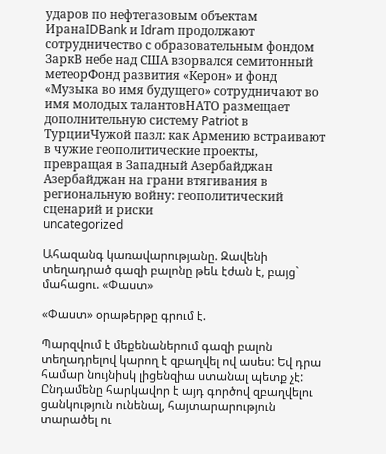ударов по нефтегазовым объектам ИранаIDBank и Idram продолжают сотрудничество с образовательным фондом ЗаркВ небе над США взорвался семитонный метеорФонд развития «Керон» и фонд «Музыка во имя будущего» сотрудничают во имя молодых талантовНАТО размещает дополнительную систему Patriot в ТурцииЧужой пазл: как Армению встраивают в чужие геополитические проекты, превращая в Западный Азербайджан Азербайджан на грани втягивания в региональную войну: геополитический сценарий и риски
uncategorized

Ահազանգ կառավարությանը. Զավենի տեղադրած գազի բալոնը թեև էժան է, բայց` մահացու. «Փաստ»

«Փաստ» օրաթերթը գրում է.

Պարզվում է մեքենաներում գազի բալոն տեղադրելով կարող է զբաղվել ով ասես: Եվ դրա համար նույնիսկ լիցենզիա ստանալ պետք չէ: Ընդամենը հարկավոր է այդ գործով զբաղվելու ցանկություն ունենալ, հայտարարություն տարածել ու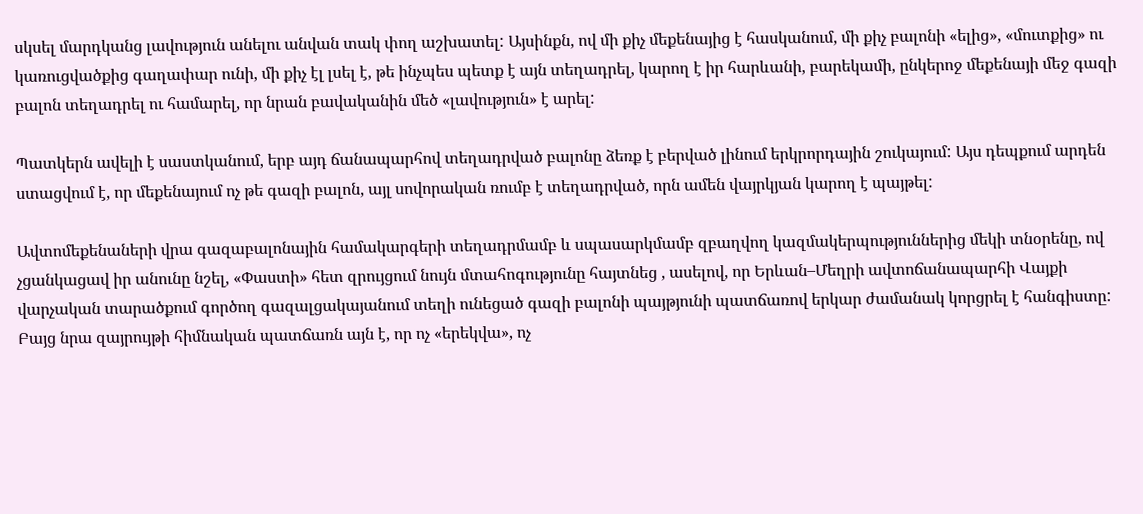սկսել մարդկանց լավություն անելու անվան տակ փող աշխատել: Այսինքն, ով մի քիչ մեքենայից է հասկանում, մի քիչ բալոնի «ելից», «մուտքից» ու կառուցվածքից գաղափար ունի, մի քիչ էլ լսել է, թե ինչպես պետք է այն տեղադրել, կարող է իր հարևանի, բարեկամի, ընկերոջ մեքենայի մեջ գազի բալոն տեղադրել ու համարել, որ նրան բավականին մեծ «լավություն» է արել:

Պատկերն ավելի է սաստկանում, երբ այդ ճանապարհով տեղադրված բալոնը ձեռք է բերված լինում երկրորդային շուկայում: Այս դեպքում արդեն ստացվում է, որ մեքենայում ոչ թե գազի բալոն, այլ սովորական ռումբ է տեղադրված, որն ամեն վայրկյան կարող է պայթել:

Ավտոմեքենաների վրա գազաբալոնային համակարգերի տեղադրմամբ և սպասարկմամբ զբաղվող կազմակերպություններից մեկի տնօրենը, ով չցանկացավ իր անունը նշել, «Փաստի» հետ զրույցում նույն մտահոգությունը հայտնեց , ասելով, որ Երևան–Մեղրի ավտոճանապարհի Վայքի վարչական տարածքում գործող գազալցակայանում տեղի ունեցած գազի բալոնի պայթյունի պատճառով երկար ժամանակ կորցրել է հանգիստը: Բայց նրա զայրույթի հիմնական պատճառն այն է, որ ոչ «երեկվա», ոչ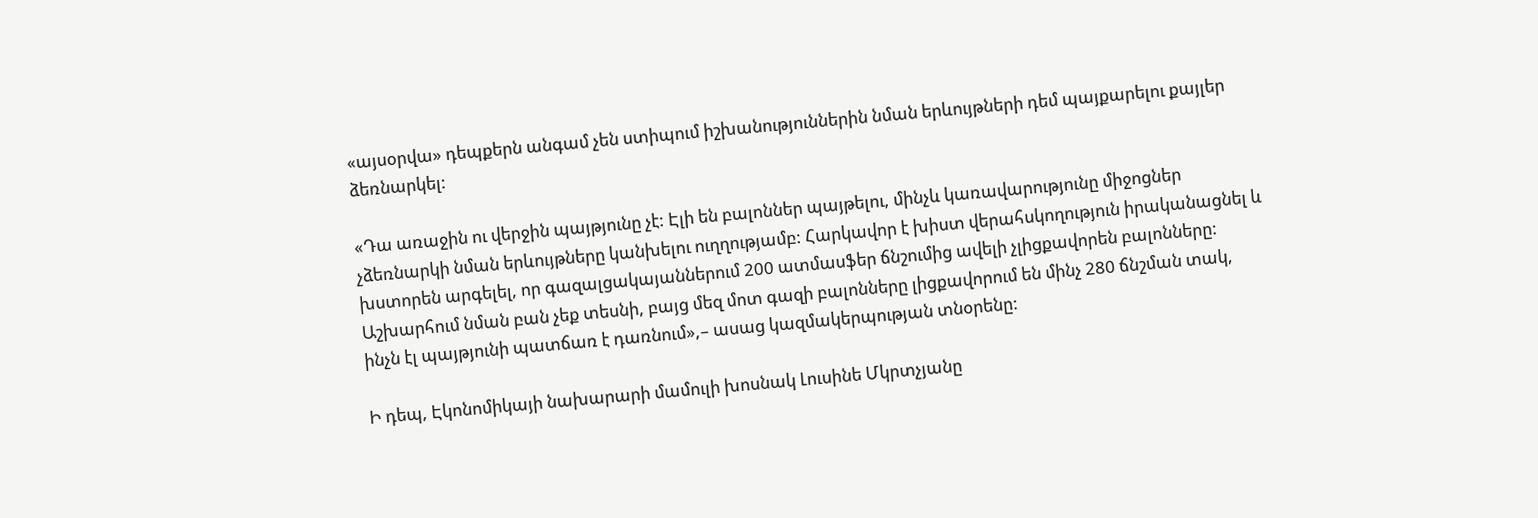«այսօրվա» դեպքերն անգամ չեն ստիպում իշխանություններին նման երևույթների դեմ պայքարելու քայլեր ձեռնարկել:

«Դա առաջին ու վերջին պայթյունը չէ: Էլի են բալոններ պայթելու, մինչև կառավարությունը միջոցներ չձեռնարկի նման երևույթները կանխելու ուղղությամբ: Հարկավոր է խիստ վերահսկողություն իրականացնել և խստորեն արգելել, որ գազալցակայաններում 200 ատմասֆեր ճնշումից ավելի չլիցքավորեն բալոնները: Աշխարհում նման բան չեք տեսնի, բայց մեզ մոտ գազի բալոնները լիցքավորում են մինչ 280 ճնշման տակ, ինչն էլ պայթյունի պատճառ է դառնում»,– ասաց կազմակերպության տնօրենը:

Ի դեպ, Էկոնոմիկայի նախարարի մամուլի խոսնակ Լուսինե Մկրտչյանը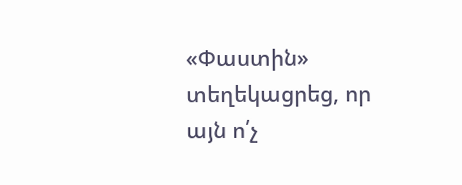«Փաստին» տեղեկացրեց, որ այն ո՛չ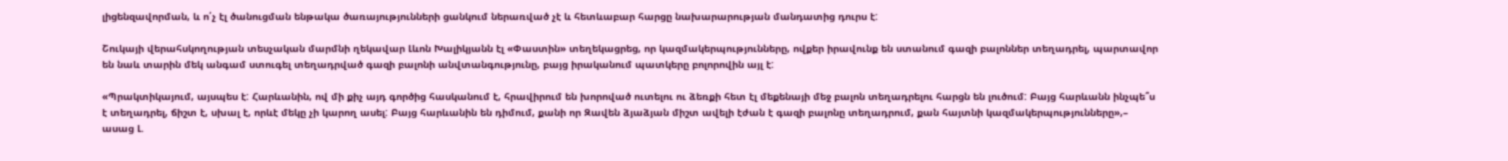լիցենզավորման, և ո՛չ էլ ծանուցման ենթակա ծառայությունների ցանկում ներառված չէ և հետևաբար հարցը նախարարության մանդատից դուրս է:

Շուկայի վերահսկողության տեսչական մարմնի ղեկավար Լևոն Խալիկյանն էլ «Փաստին» տեղեկացրեց, որ կազմակերպությունները, ովքեր իրավունք են ստանում գազի բալոններ տեղադրել, պարտավոր են նաև տարին մեկ անգամ ստուգել տեղադրված գազի բալոնի անվտանգությունը, բայց իրականում պատկերը բոլորովին այլ է:

«Պրակտիկայում, այսպես է: Հարևանին, ով մի քիչ այդ գործից հասկանում է, հրավիրում են խորոված ուտելու ու ձեռքի հետ էլ մեքենայի մեջ բալոն տեղադրելու հարցն են լուծում: Բայց հարևանն ինչպե՞ս է տեղադրել, ճիշտ է, սխալ է, որևէ մեկը չի կարող ասել: Բայց հարևանին են դիմում, քանի որ Զավեն ձյաձյան միշտ ավելի էժան է գազի բալոնը տեղադրում, քան հայտնի կազմակերպությունները»,– ասաց Լ.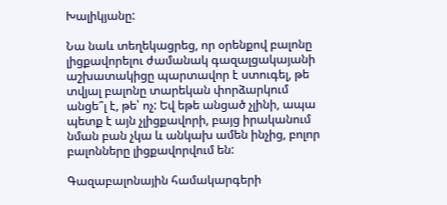Խալիկյանը:

Նա նաև տեղեկացրեց, որ օրենքով բալոնը լիցքավորելու ժամանակ գազալցակայանի աշխատակիցը պարտավոր է ստուգել, թե տվյալ բալոնը տարեկան փորձարկում անցե՞լ է, թե՝ ոչ: Եվ եթե անցած չլինի, ապա պետք է այն չլիցքավորի, բայց իրականում նման բան չկա և անկախ ամեն ինչից, բոլոր բալոնները լիցքավորվում են:

Գազաբալոնային համակարգերի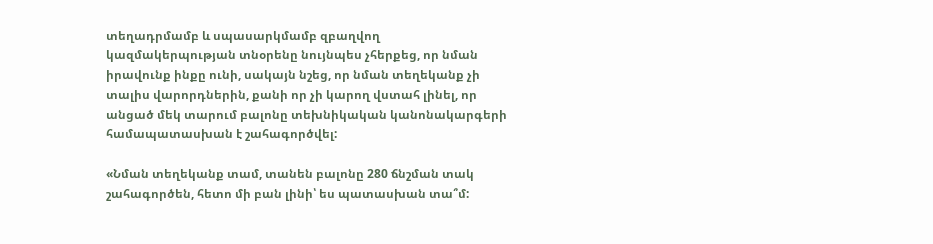տեղադրմամբ և սպասարկմամբ զբաղվող կազմակերպության տնօրենը նույնպես չհերքեց, որ նման իրավունք ինքը ունի, սակայն նշեց, որ նման տեղեկանք չի տալիս վարորդներին, քանի որ չի կարող վստահ լինել, որ անցած մեկ տարում բալոնը տեխնիկական կանոնակարգերի համապատասխան է շահագործվել:

«Նման տեղեկանք տամ, տանեն բալոնը 280 ճնշման տակ շահագործեն, հետո մի բան լինի՝ ես պատասխան տա՞մ: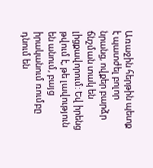Առաջին հերթին պետք է պատժել բոլոր նրանց, ովքեր բարձր ճնշման տակ են լիցքավորում: Եվ իրենց թվում է, թե լավություն են անում, բայց իրականում ռումբը դնում են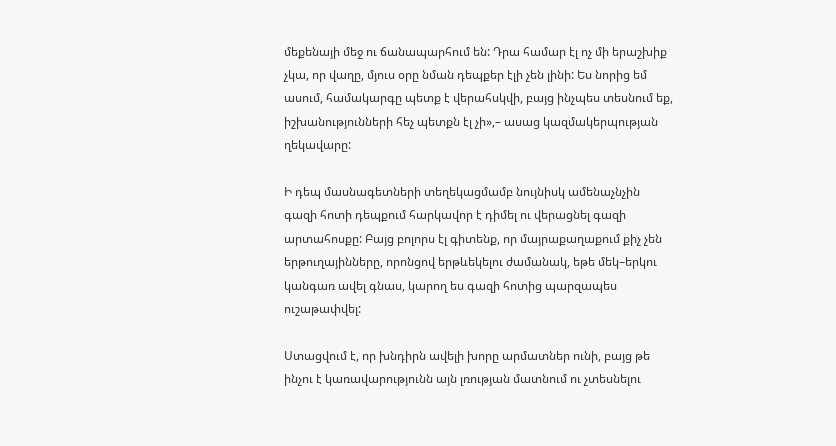մեքենայի մեջ ու ճանապարհում են: Դրա համար էլ ոչ մի երաշխիք չկա, որ վաղը, մյուս օրը նման դեպքեր էլի չեն լինի: Ես նորից եմ ասում, համակարգը պետք է վերահսկվի, բայց ինչպես տեսնում եք, իշխանությունների հեչ պետքն էլ չի»,– ասաց կազմակերպության ղեկավարը:

Ի դեպ մասնագետների տեղեկացմամբ նույնիսկ ամենաչնչին գազի հոտի դեպքում հարկավոր է դիմել ու վերացնել գազի արտահոսքը: Բայց բոլորս էլ գիտենք, որ մայրաքաղաքում քիչ չեն երթուղայինները, որոնցով երթևեկելու ժամանակ, եթե մեկ–երկու կանգառ ավել գնաս, կարող ես գազի հոտից պարզապես ուշաթափվել:

Ստացվում է, որ խնդիրն ավելի խորը արմատներ ունի, բայց թե ինչու է կառավարությունն այն լռության մատնում ու չտեսնելու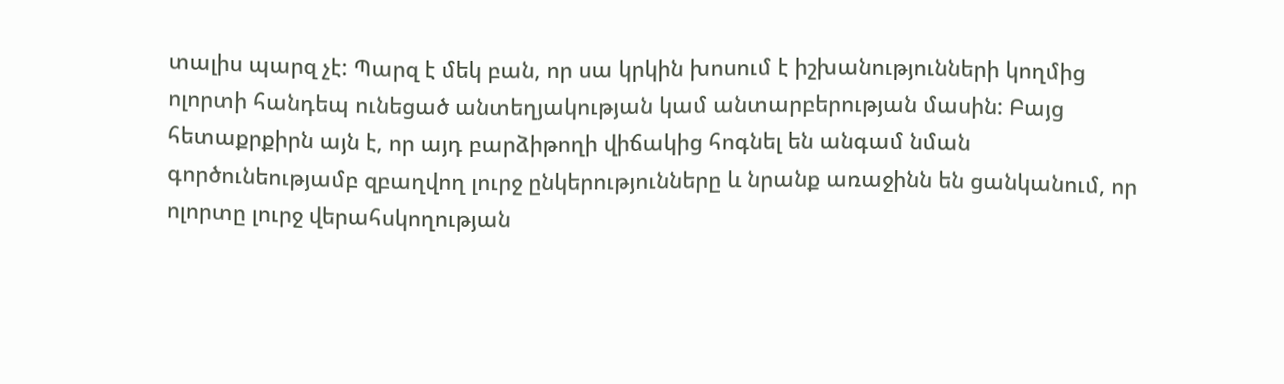տալիս պարզ չէ: Պարզ է մեկ բան, որ սա կրկին խոսում է իշխանությունների կողմից ոլորտի հանդեպ ունեցած անտեղյակության կամ անտարբերության մասին: Բայց հետաքրքիրն այն է, որ այդ բարձիթողի վիճակից հոգնել են անգամ նման գործունեությամբ զբաղվող լուրջ ընկերությունները և նրանք առաջինն են ցանկանում, որ ոլորտը լուրջ վերահսկողության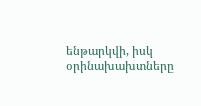ենթարկվի, իսկ օրինախախտները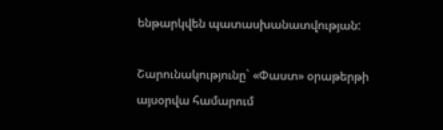ենթարկվեն պատասխանատվության:

Շարունակությունը` «Փաստ» օրաթերթի այսօրվա համարում